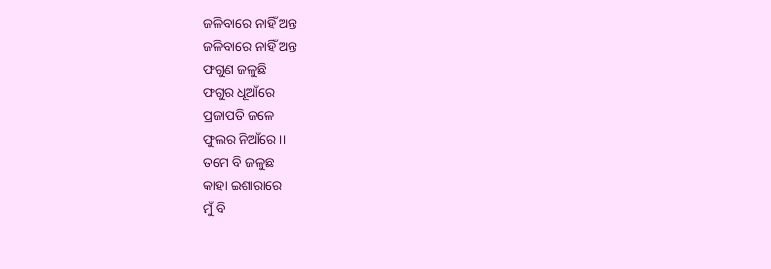ଜଳିବାରେ ନାହିଁ ଅନ୍ତ
ଜଳିବାରେ ନାହିଁ ଅନ୍ତ
ଫଗୁଣ ଜଳୁଛି
ଫଗୁର ଧୂଆଁରେ
ପ୍ରଜାପତି ଜଳେ
ଫୁଲର ନିଆଁରେ ।।
ତମେ ବି ଜଳୁଛ
କାହା ଇଶାରାରେ
ମୁଁ ବି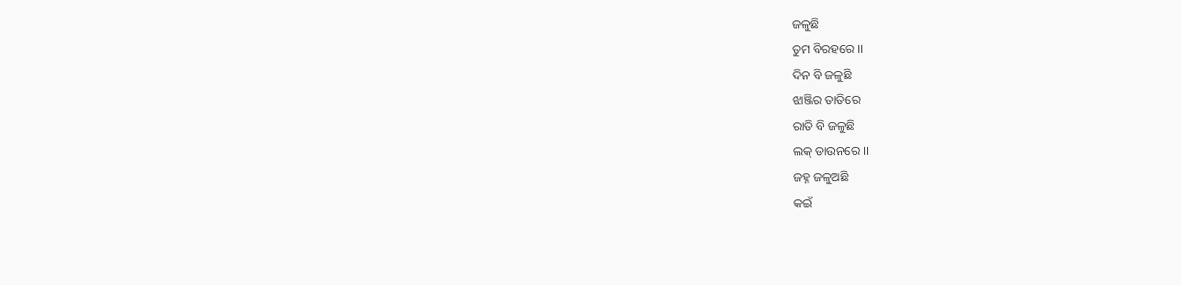ଜଳୁଛି
ତୁମ ବିରହରେ ।।
ଦିନ ବି ଜଳୁଛି
ଝାଞ୍ଜିର ତାତିରେ
ରାତି ବି ଜଳୁଛି
ଲକ୍ ଡାଉନରେ ।।
ଜହ୍ନ ଜଳୁଅଛି
କଇଁ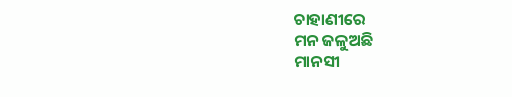ଚାହାଣୀରେ
ମନ ଜଳୁଅଛି
ମାନସୀ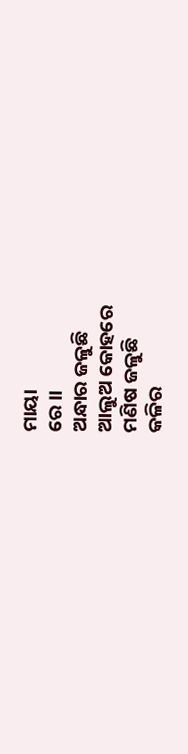ମାୟା
ରେ ।।
ଅନ୍ଧାର ଜଳୁଛି
ଆଲୁଅ କୋହରେ
ମଣିଷ ଜଳୁଛି
କଳିର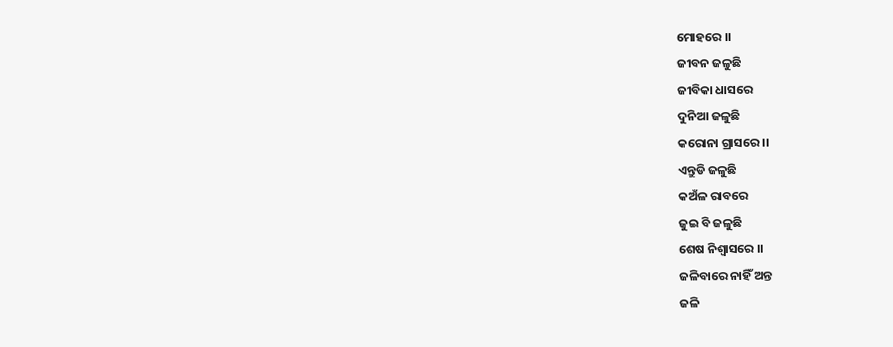ମୋହରେ ।।
ଜୀବନ ଜଳୁଛି
ଜୀବିକା ଧାସରେ
ଦୁନିଆ ଜଳୁଛି
କରୋନା ଗ୍ରାସରେ ।।
ଏନ୍ତୁଡି ଜଳୁଛି
କଅଁଳ ରାବରେ
ଜୁଇ ବି ଜଳୁଛି
ଶେଷ ନିଶ୍ବାସରେ ।।
ଜଳିବାରେ ନାହିଁ ଅନ୍ତ
ଜଳି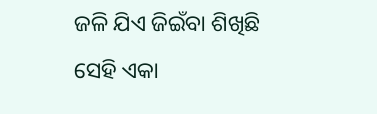ଜଳି ଯିଏ ଜିଇଁବା ଶିଖିଛି
ସେହି ଏକା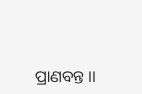ପ୍ରାଣବନ୍ତ ।।